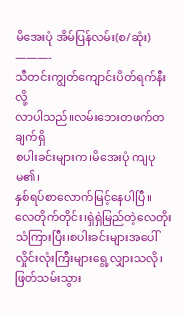မိအေးပုံ အိမ်ပြန်လမ်း(စ/ဆုံး)
———-
သီတင်းကျွတ်ကျောင်းပိတ်ရက်နီးလို့
လာပါသည်။လမ်းဘေးတဖက်တချက်ရှိ
စပါးခင်းများက၊မိအေးပုံ ကျပုမ၏၊
နှစ်ရပ်စာလောက်မြင့်နေပါပြီ။
လေတိုက်တိုင်း၊ရှဲရှဲမြည်တဲ့လေတိုးသံကြားပြီး၊စပါးခင်းများအပေါ်
လှိုင်းလုံးကြီးများရွေ့လျှားသလို၊
ဖြတ်သမ်းသွား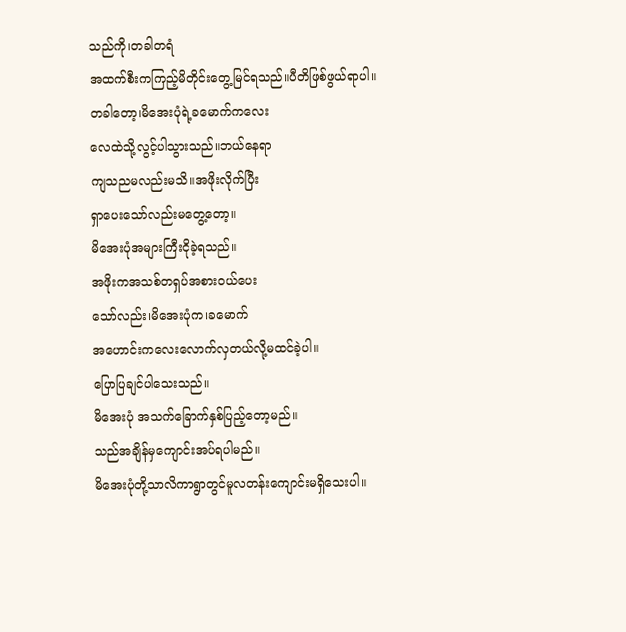သည်ကို၊တခါတရံ
အထက်စီးကကြည့်မိတိုင်းတွေ့မြင်ရသည်။ပီတိဖြစ်ဖွယ်ရာပါ။
တခါတော့၊မိအေးပုံရဲ့ခမောက်ကလေး
လေထဲသို့လွင့်ပါသွားသည်။ဘယ်နေရာ
ကျသညမလည်းမသိ။အဖိုးလိုက်ပြီး
ရှာပေးသော်လည်းမတွေ့တော့။
မိအေးပုံအများကြီးငိုခဲ့ရသည်။
အဖိုးကအသစ်တရှပ်အစားဝယ်ပေး
သော်လည်း၊မိအေးပုံက၊ခမောက်
အဟောင်းကလေးလောက်လှတယ်လို့မထင်ခဲ့ပါ။
ပြောပြချင်ပါသေးသည်။
မိအေးပုံ အသက်ခြောက်နှစ်ပြည့်တော့မည်။
သည်အချိန်မှကျောင်းအပ်ရပါမည်။
မိအေးပုံတို့သာလိကာရွာတွင်မူလတန်းကျောင်းမရှိသေးပါ။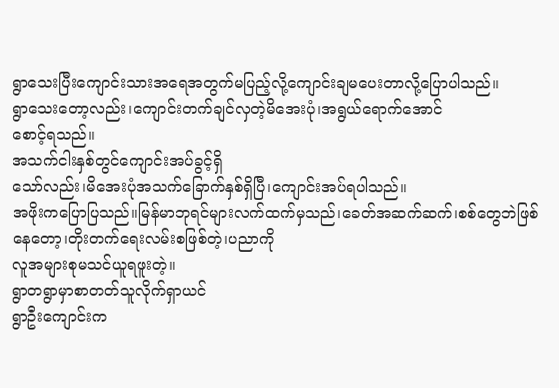ရွာသေးပြီးကျောင်းသားအရေအတွက်မပြည့်လို့ကျောင်းချမပေးတာလို့ပြောပါသည်။
ရွာသေးတော့လည်း၊ကျောင်းတက်ချင်လှတဲ့မိအေးပုံ၊အရွယ်ရောက်အောင်
စောင့်ရသည်။
အသက်ငါးနှစ်တွင်ကျောင်းအပ်ခွင့်ရှိ
သော်လည်း၊မိအေးပုံအသက်ခြောက်နှစ်ရှိပြီ၊ကျောင်းအပ်ရပါသည်။
အဖိုးကပြောပြသည်။မြန်မာဘုရင်များလက်ထက်မှသည်၊ခေတ်အဆက်ဆက်၊စစ်တွေဘဲဖြစ်နေတော့၊တိုးတက်ရေးလမ်းစဖြစ်တဲ့၊ပညာကို
လူအများစုမသင်ယူရဖူးတဲ့။
ရွာတရွာမှာစာတတ်သူလိုက်ရှာယင်
ရွာဦးကျောင်းက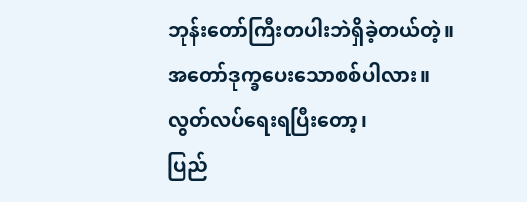ဘုန်းတော်ကြီးတပါးဘဲရှိခဲ့တယ်တဲ့။
အတော်ဒုက္ခပေးသောစစ်ပါလား။
လွတ်လပ်ရေးရပြီးတော့၊
ပြည်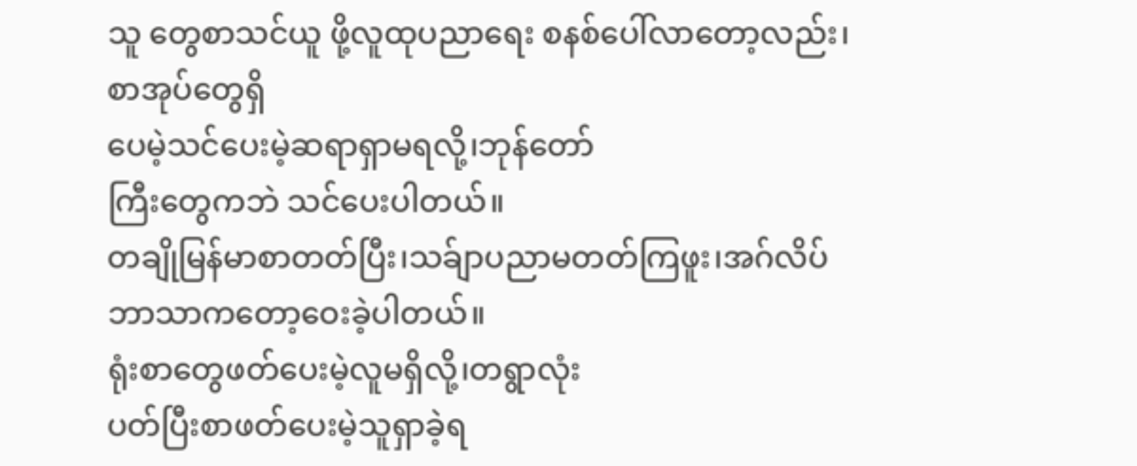သူ တွေစာသင်ယူ ဖို့လူထုပညာရေး စနစ်ပေါ်လာတော့လည်း၊စာအုပ်တွေရှိ
ပေမဲ့သင်ပေးမဲ့ဆရာရှာမရလို့၊ဘုန်တော်
ကြီးတွေကဘဲ သင်ပေးပါတယ်။
တချိုမြန်မာစာတတ်ပြီး၊သခ်ျာပညာမတတ်ကြဖူး၊အဂ်လိပ်ဘာသာကတော့ဝေးခဲ့ပါတယ်။
ရုံးစာတွေဖတ်ပေးမဲ့လူမရှိလို့၊တရွာလုံး
ပတ်ပြီးစာဖတ်ပေးမဲ့သူရှာခဲ့ရ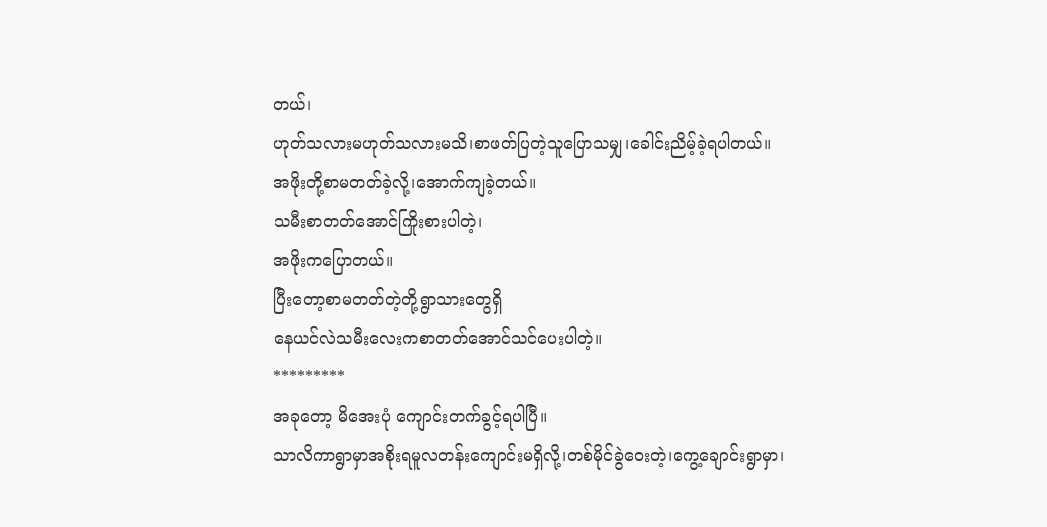တယ်၊
ဟုတ်သလားမဟုတ်သလားမသိ၊စာဖတ်ပြတဲ့သူပြောသမျှ၊ခေါင်းညိမ့်ခဲ့ရပါတယ်။
အဖိုးတို့စာမတတ်ခဲ့လို့၊အောက်ကျခဲ့တယ်။
သမီးစာတတ်အောင်ကြိုးစားပါတဲ့၊
အဖိုးကပြောတယ်။
ပြီးတော့စာမတတ်တဲ့တို့ရွာသားတွေရှိ
နေယင်လဲသမီးလေးကစာတတ်အောင်သင်ပေးပါတဲ့။
*********
အခုတော့ မိအေးပုံ ကျောင်းတက်ခွင့်ရပါပြီ။
သာလိကာရွာမှာအစိုးရမူလတန်းကျောင်းမရှိလို့၊တစ်မိုင်ခွဲဝေးတဲ့၊ကွေ့ချောင်းရွာမှာ၊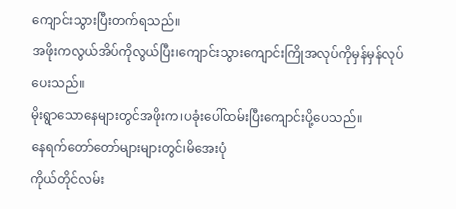ကျောင်းသွားပြီးတက်ရသည်။
အဖိုးကလွယ်အိပ်ကိုလွယ်ပြီး၊ကျောင်းသွားကျောင်းကြိုအလုပ်ကိုမှန်မှန်လုပ်
ပေးသည်။
မိုးရွာသောနေများတွင်အဖိုးက၊ပခုံးပေါ်ထမ်းပြီးကျောင်းပို့ပေသည်။
နေရက်တော်တော်များများတွင်၊မိအေးပုံ
ကိုယ်တိုင်လမ်း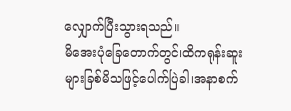လျှောက်ပြီးသွားရသည်။
မိအေးပုံခြေတောက်တွင်၊ထိကရုန်းဆူး
များခြစ်မိသဖြင့်ပေါက်ပြဲခါ၊အနာစက်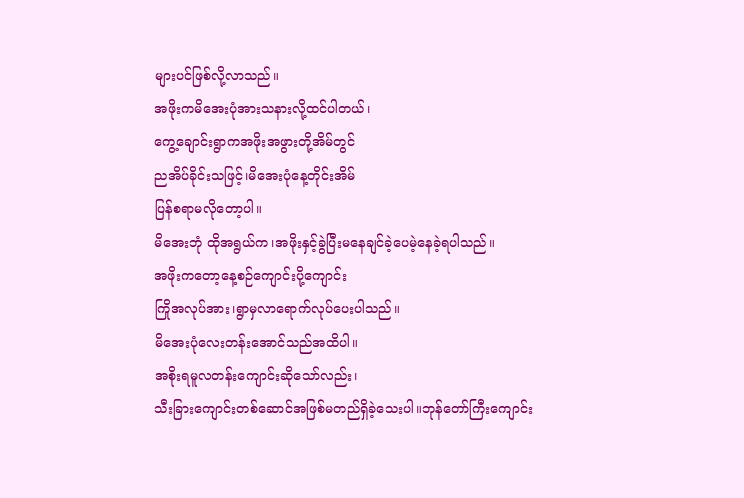များပင်ဖြစ်လို့လာသည်။
အဖိုးကမိအေးပုံအားသနားလို့ထင်ပါတယ်၊
ကွေ့ချောင်းရွာကအဖိုးအဖွားတို့အိမ်တွင်
ညအိပ်ခိုင်းသဖြင့်၊မိအေးပုံနေ့တိုင်းအိမ်
ပြန်စရာမလိုတော့ပါ။
မိအေးဘုံ ထိုအရွယ်က၊အဖိုးနှင့်ခွဲပြီးမနေချင်ခဲ့ပေမဲ့နေခဲ့ရပါသည်။
အဖိုးကတော့နေ့စဉ်ကျောင်းပို့ကျောင်း
ကြိုအလုပ်အား၊ရွာမှလာရောက်လုပ်ပေးပါသည်။
မိအေးပုံလေးတန်းအောင်သည်အထိပါ။
အစိုးရမူလတန်းကျောင်းဆိုသော်လည်း၊
သီးခြားကျောင်းတစ်ဆောင်အဖြစ်မတည်ရှိခဲ့သေးပါ။ဘုန်တော်ကြီးကျောင်း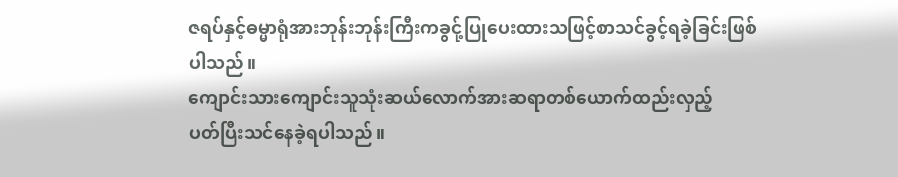ဇရပ်နှင့်ဓမ္မာရုံအားဘုန်းဘုန်းကြီးကခွင်ု့ပြုပေးထားသဖြင့်စာသင်ခွင့်ရခဲ့ခြင်းဖြစ်
ပါသည်။
ကျောင်းသားကျောင်းသူသုံးဆယ်လောက်အားဆရာတစ်ယောက်ထည်းလှည့်
ပတ်ပြီးသင်နေခဲ့ရပါသည်။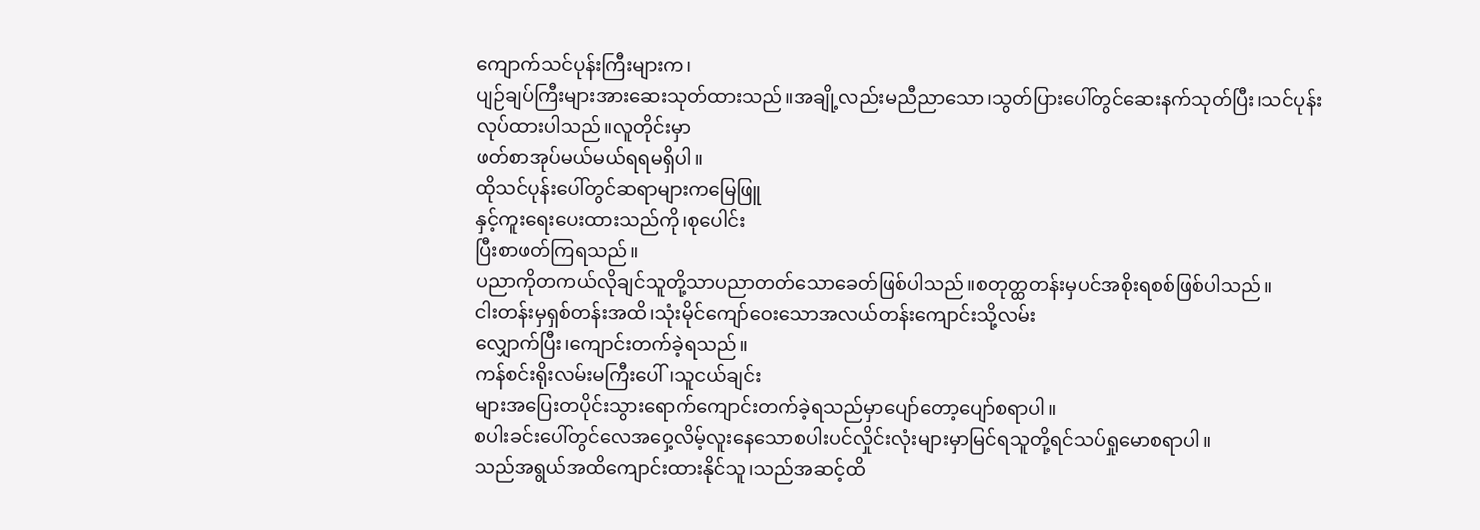ကျောက်သင်ပုန်းကြီးများက၊
ပျဉ်ချပ်ကြီးများအားဆေးသုတ်ထားသည်။အချို့လည်းမညီညာသော၊သွတ်ပြားပေါ်တွင်ဆေးနက်သုတ်ပြီး၊သင်ပုန်း
လုပ်ထားပါသည်။လူတိုင်းမှာ
ဖတ်စာအုပ်မယ်မယ်ရရမရှိပါ။
ထိုသင်ပုန်းပေါ်တွင်ဆရာများကမြေဖြူ
နှင့်ကူးရေးပေးထားသည်ကို၊စုပေါင်း
ပြီးစာဖတ်ကြရသည်။
ပညာကိုတကယ်လိုချင်သူတို့သာပညာတတ်သောခေတ်ဖြစ်ပါသည်။စတုတ္ထတန်းမှပင်အစိုးရစစ်ဖြစ်ပါသည်။
ငါးတန်းမှရှစ်တန်းအထိ၊သုံးမိုင်ကျော်ဝေးသောအလယ်တန်းကျောင်းသို့လမ်း
လျှောက်ပြီး၊ကျောင်းတက်ခဲ့ရသည်။
ကန်စင်းရိုးလမ်းမကြီးပေါ်၊သူငယ်ချင်း
များအပြေးတပိုင်းသွားရောက်ကျောင်းတက်ခဲ့ရသည်မှာပျော်တော့ပျော်စရာပါ။
စပါးခင်းပေါ်တွင်လေအဝှေ့လိမ့်လူးနေသောစပါးပင်လှိုင်းလုံးများမှာမြင်ရသူတို့ရင်သပ်ရှုမောစရာပါ။
သည်အရွယ်အထိကျောင်းထားနိုင်သူ၊သည်အဆင့်ထိ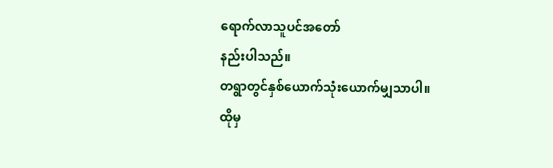ရောက်လာသူပင်အတော်
နည်းပါသည်။
တရွာတွင်နှစ်ယောက်သုံးယောက်မျှသာပါ။
ထိုမှ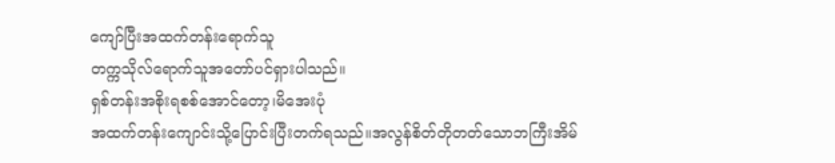ကျော်ပြီးအထက်တန်းရောက်သူ
တက္ကသိုလ်ရောက်သူအတော်ပင်ရှားပါသည်။
ရှစ်တန်းအစိုးရစစ်အောင်တော့၊မိအေးပုံ
အထက်တန်းကျောင်းသို့ပြောင်းပြီးတက်ရသည်။အလွန်စိတ်တိုတတ်သောဘကြီးအိမ်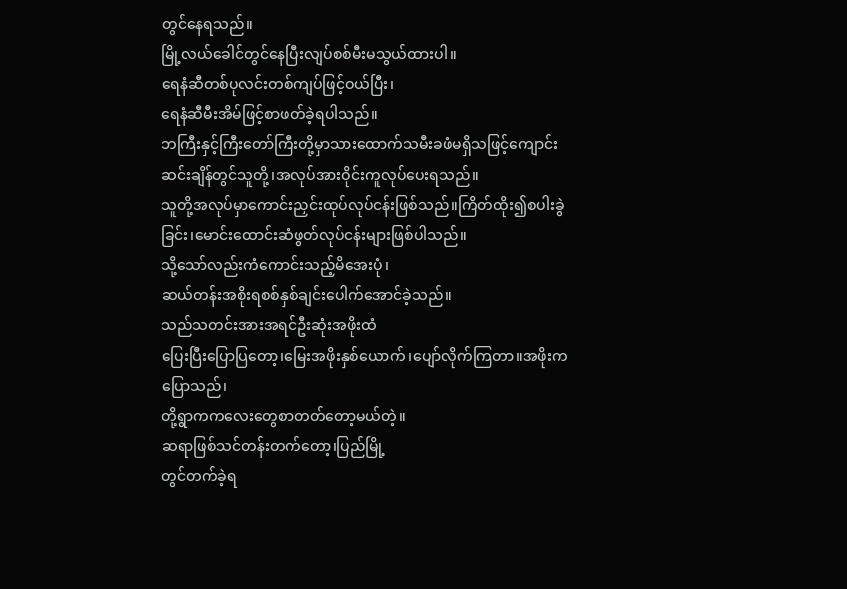တွင်နေရသည်။
မြို့လယ်ခေါင်တွင်နေပြီးလျပ်စစ်မီးမသွယ်ထားပါ။
ရေနံဆီတစ်ပုလင်းတစ်ကျပ်ဖြင့်ဝယ်ပြီး၊
ရေနံဆီမီးအိမ်ဖြင့်စာဖတ်ခဲ့ရပါသည်။
ဘကြီးနှင့်ကြီးတော်ကြီးတို့မှာသားထောက်သမီးခဖံမရှိသဖြင့်ကျောင်းဆင်းချိန်တွင်သူတို့၊အလုပ်အားဝိုင်းကူလုပ်ပေးရသည်။
သူတို့အလုပ်မှာကောင်းညှင်းထုပ်လုပ်ငန်းဖြစ်သည်။ကြိတ်ထိုး၍စပါးခွဲခြင်း၊မောင်းထောင်းဆံဖွတ်လုပ်ငန်းများဖြစ်ပါသည်။
သို့သော်လည်းကံကောင်းသည့်မိအေးပုံ၊
ဆယ်တန်းအစိုးရစစ်နှစ်ချင်းပေါက်အောင်ခဲ့သည်။
သည်သတင်းအားအရင်ဦးဆုံးအဖိုးထံ
ပြေးပြီးပြောပြတော့၊မြေးအဖိုးနှစ်ယောက်၊ပျော်လိုက်ကြတာ။အဖိုးကပြောသည်၊
တို့ရွာကကလေးတွေစာတတ်တော့မယ်တဲ့။
ဆရာဖြစ်သင်တန်းတက်တော့၊ပြည်မြို့
တွင်တက်ခဲ့ရ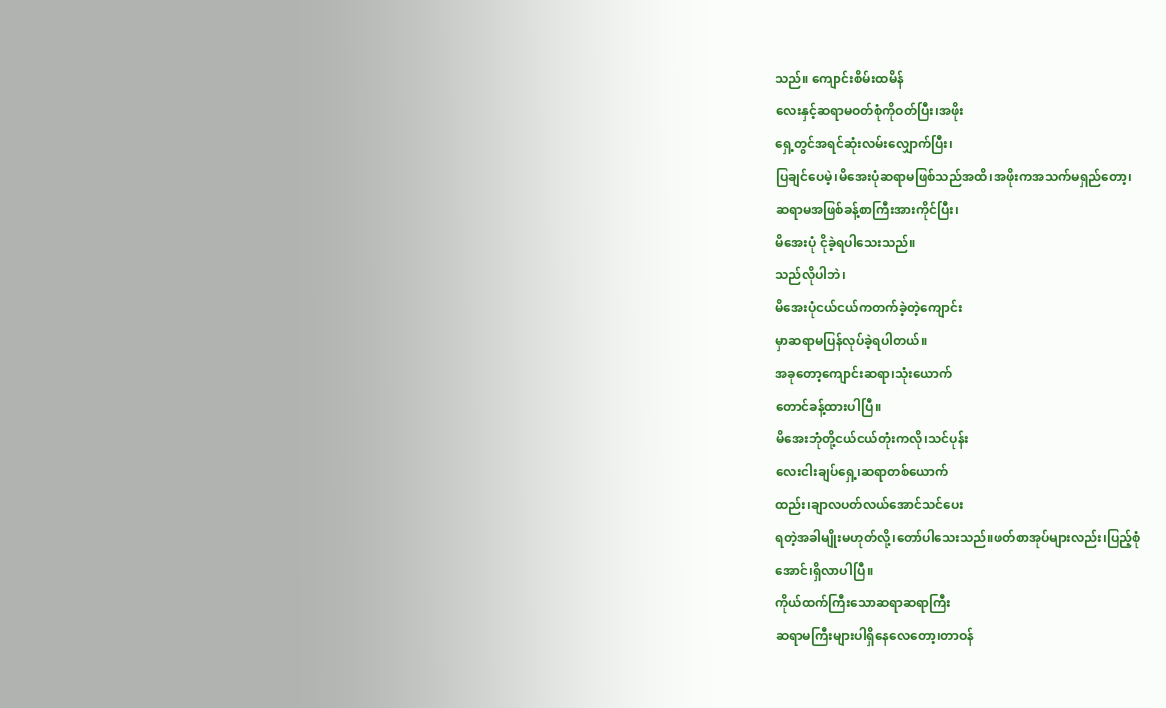သည်။ ကျောင်းစိမ်းထမိန်
လေးနှင့်ဆရာမဝတ်စုံကိုဝတ်ပြီး၊အဖိုး
ရှေ့တွင်အရင်ဆုံးလမ်းလျှောက်ပြီး၊
ပြချင်ပေမဲ့၊မိအေးပုံဆရာမဖြစ်သည်အထိ၊အဖိုးကအသက်မရှည်တော့၊
ဆရာမအဖြစ်ခန့်စာကြီးအားကိုင်ပြီး၊
မိအေးပုံ ငိုခဲ့ရပါသေးသည်။
သည်လိုပါဘဲ၊
မိအေးပုံငယ်ငယ်ကတက်ခဲ့တဲ့ကျောင်း
မှာဆရာမပြန်လုပ်ခဲ့ရပါတယ်။
အခုတော့ကျောင်းဆရာ၊သုံးယောက်
တောင်ခန့်ထားပါပြီ။
မိအေးဘုံတို့ငယ်ငယ်တုံးကလို၊သင်ပုန်း
လေးငါးချပ်ရှေ့၊ဆရာတစ်ယောက်
ထည်း၊ချာလပတ်လယ်အောင်သင်ပေး
ရတဲ့အခါမျိုးမဟုတ်လို့၊တော်ပါသေးသည်။ဖတ်စာအုပ်များလည်း၊ပြည့်စုံ
အောင်၊ရှိလာပါပြီ။
ကိုယ်ထက်ကြီးသောဆရာဆရာကြီး
ဆရာမကြီးများပါရှိနေလေတော့၊တာဝန်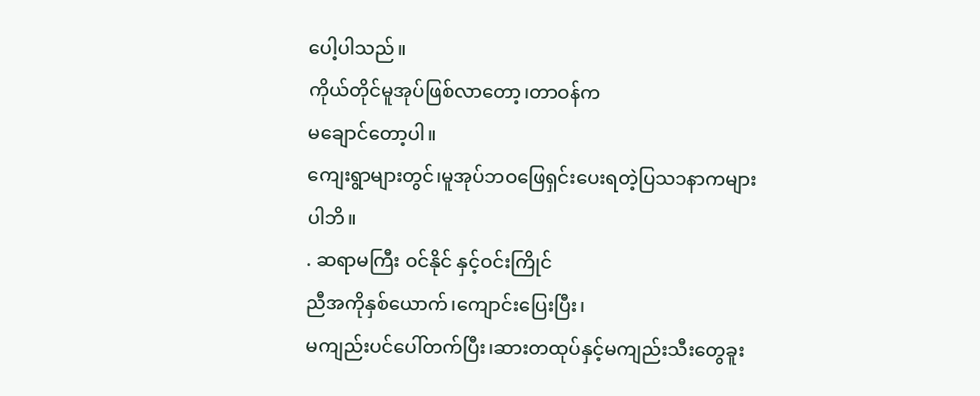ပေါ့ပါသည်။
ကိုယ်တိုင်မူအုပ်ဖြစ်လာတော့၊တာဝန်က
မချောင်တော့ပါ။
ကျေးရွာများတွင်၊မူအုပ်ဘဝဖြေရှင်းပေးရတဲ့ပြသ၁နာကများပါဘိ။
. ဆရာမကြီး ဝင်နိုင် နှင့်ဝင်းကြိုင်
ညီအကိုနှစ်ယောက်၊ကျောင်းပြေးပြီး၊
မကျည်းပင်ပေါ်တက်ပြီး၊ဆားတထုပ်နှင့်မကျည်းသီးတွေခူး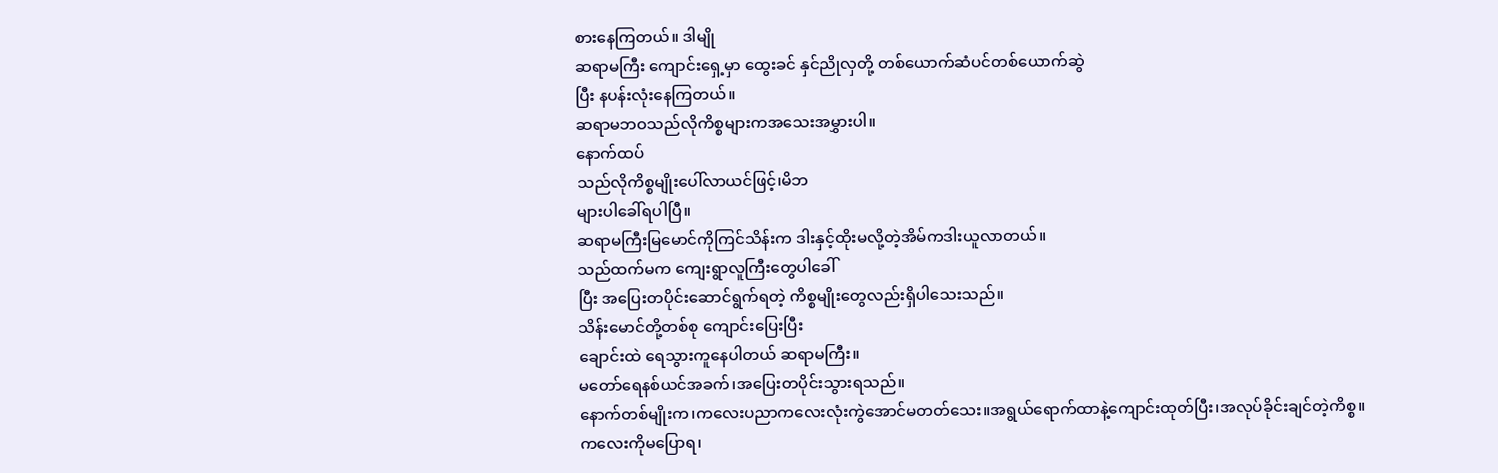စားနေကြတယ်။ ဒါမျို
ဆရာမကြီး ကျောင်းရှေ့မှာ ထွေးခင် နှင်ညိုလှတို့ တစ်ယောက်ဆံပင်တစ်ယောက်ဆွဲ
ပြီး နပန်းလုံးနေကြတယ်။
ဆရာမဘဝသည်လိုကိစ္စများကအသေးအမွှားပါ။
နောက်ထပ်
သည်လိုကိစ္စမျိုးပေါ်လာယင်ဖြင့်၊မိဘ
များပါခေါ်ရပါပြီ။
ဆရာမကြီးမြမောင်ကိုကြင်သိန်းက ဒါးနှင့်ထိုးမလို့တဲ့အိမ်ကဒါးယူလာတယ်။
သည်ထက်မက ကျေးရွာလူကြီးတွေပါခေါ်
ပြီး အပြေးတပိုင်းဆောင်ရွက်ရတဲ့ ကိစ္စမျိုးတွေလည်းရှိပါသေးသည်။
သိန်းမောင်တို့တစ်စု ကျောင်းပြေးပြီး
ချောင်းထဲ ရေသွားကူနေပါတယ် ဆရာမကြီး။
မတော်ရေနစ်ယင်အခက်၊အပြေးတပိုင်းသွားရသည်။
နောက်တစ်မျိုးက၊ကလေးပညာကလေးလုံးကွဲအောင်မတတ်သေး။အရွယ်ရောက်ထာနဲ့ကျောင်းထုတ်ပြီး၊အလုပ်ခိုင်းချင်တဲ့ကိစ္စ။
ကလေးကိုမပြောရ၊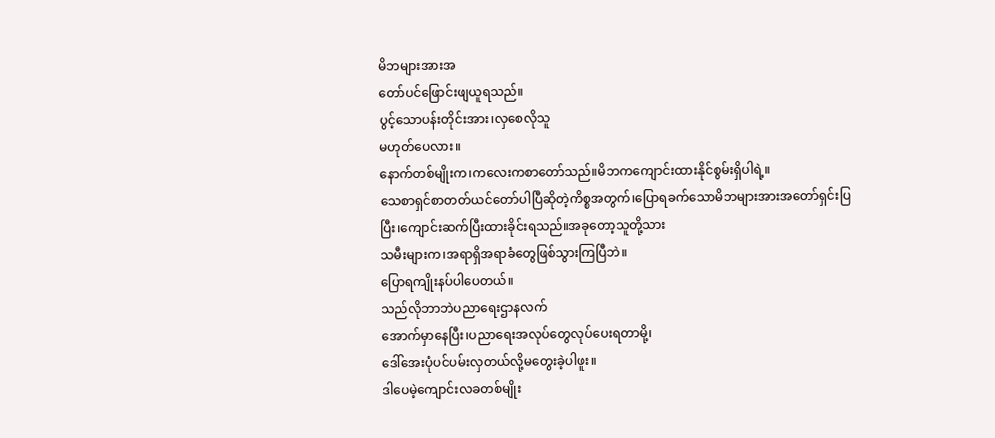မိဘများအားအ
တော်ပင်ဖြောင်းဖျယူရသည်။
ပွင့်သောပန်းတိုင်းအား၊လှစေလိုသူ
မဟုတ်ပေလား။
နောက်တစ်မျိုးက၊ကလေးကစာတော်သည်။မိဘကကျောင်းထားနိုင်စွမ်းရှိပါရဲ့။
သေစာရှင်စာတတ်ယင်တော်ပါပြီဆိုတဲ့ကိစ္စအတွက်၊ပြောရခက်သောမိဘများအားအတော်ရှင်းပြပြီး၊ကျောင်းဆက်ပြီးထားခိုင်းရသည်။အခုတော့သူတို့သား
သမီးများက၊အရာရှိအရာခံတွေဖြစ်သွားကြပြီဘဲ။
ပြောရကျိုးနပ်ပါပေတယ်။
သည်လိုဘာဘဲပညာရေးဌာနလက်
အောက်မှာနေပြီး၊ပညာရေးအလုပ်တွေလုပ်ပေးရတာမို့၊
ဒေါ်အေးပုံပင်ပမ်းလှတယ်လို့မတွေးခဲ့ပါဖူး။
ဒါပေမဲ့ကျောင်းလခတစ်မျိုး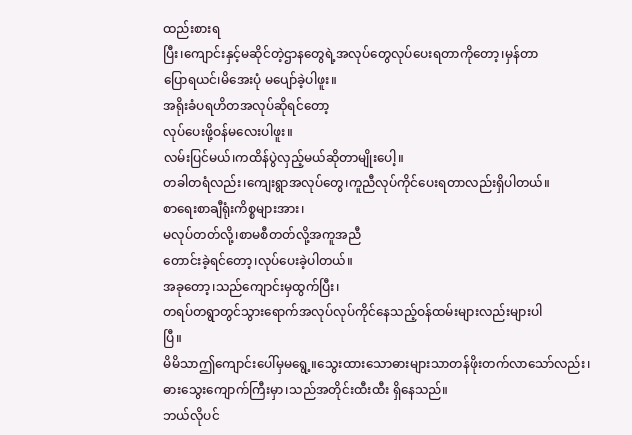ထည်းစားရ
ပြီး၊ကျောင်းနှင့်မဆိုင်တဲ့ဌာနတွေရဲ့အလုပ်တွေလုပ်ပေးရတာကိုတော့၊မှန်တာ
ပြောရယင်၊မိအေးပုံ မပျော်ခဲ့ပါဖူး။
အရိုးခံပရဟိတအလုပ်ဆိုရင်တော့
လုပ်ပေးဖို့ဝန်မလေးပါဖူး။
လမ်းပြင်မယ်၊ကထိန်ပွဲလှည့်မယ်ဆိုတာမျိုးပေါ့။
တခါတရံလည်း၊ကျေးရွာအလုပ်တွေ၊ကူညီလုပ်ကိုင်ပေးရတာလည်းရှိပါတယ်။
စာရေးစာချီရုံးကိစ္စများအား၊
မလုပ်တတ်လို့၊စာမစီတတ်လို့အကူအညီ
တောင်းခဲ့ရင်တော့၊လုပ်ပေးခဲ့ပါတယ်။
အခုတော့၊သည်ကျောင်းမှထွက်ပြီး၊
တရပ်တရွာတွင်သွားရောက်အလုပ်လုပ်ကိုင်နေသည့်ဝန်ထမ်းများလည်းများပါ
ပြီ။
မိမိသာဤကျောင်းပေါ်မှမရွေ့။သွေးထားသောဓားများသာတန်ဖိုးတက်လာသော်လည်း၊
ဓားသွေးကျောက်ကြီးမှာ၊သည်အတိုင်းထီးထီး ရှိနေသည်။
ဘယ်လိုပင်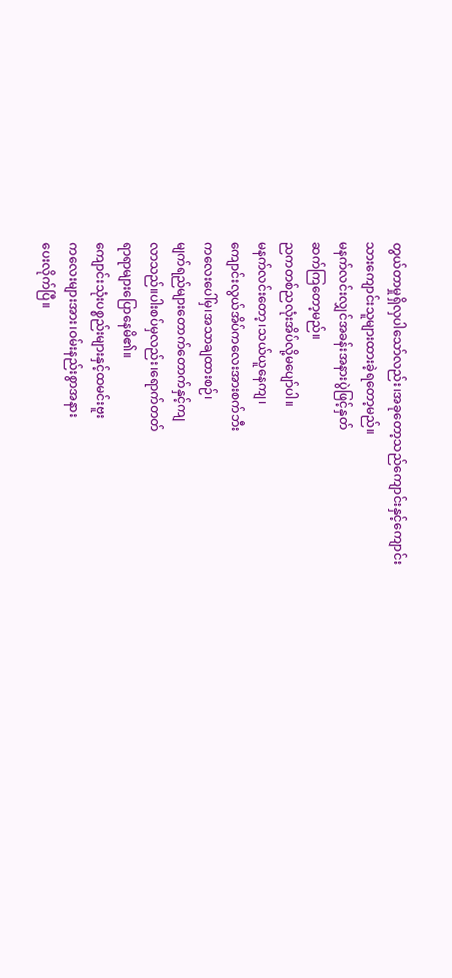တွယ်တာမှုရှိလှပါသော်လည်း၊အခုတော့သည်ကျောင်းနှင့်ကျောင်း
သားကျောင်းသူများထားခဲ့ရတော့မည်။
မနက်လင်းလျှင်အခန်းအနားပွဲဖြင့်နှတ်
ဆက်ကြတော့မည်။
ညကတစ်ညလုံးအိပ်လို့မပျော်ပါ။
မနက်လင်းတော့၊သယ်ယူနေကျ၊
ကျောင်းလွယ်အိပ်ကလေးအားစက်ဘီး
ကလေးပေါ်မှ၊အသာချထားစဉ်၊
မျက်ရည်များတောက်တောက်နှင့်ကျ
လာသည်။ပါးစပ်မှလည်း၊ရောက်တတ်
ရာရာများပြောနေမိ၏။
ကျောင်းသုံးပစ္စည်းများနှင့်ထမင်းဗူး
ကလေးများအား၊ဝမ်းနည်းစွာအနား
ပေးလိုက်ပြီ။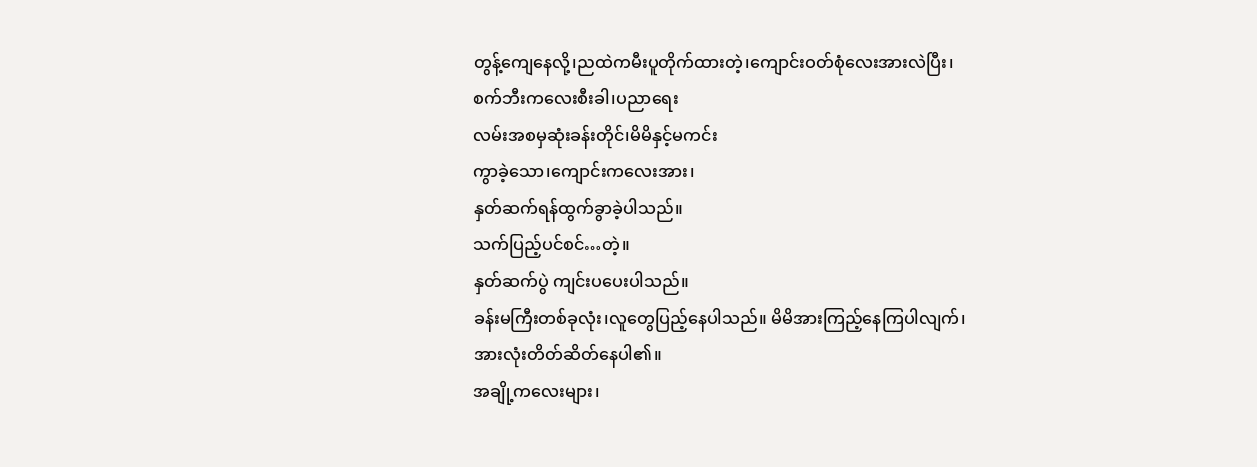တွန့်ကျေနေလို့၊ညထဲကမီးပူတိုက်ထားတဲ့၊ကျောင်းဝတ်စုံလေးအားလဲပြီး၊
စက်ဘီးကလေးစီးခါ၊ပညာရေး
လမ်းအစမှဆုံးခန်းတိုင်၊မိမိနှင့်မကင်း
ကွာခဲ့သော၊ကျောင်းကလေးအား၊
နှတ်ဆက်ရန်ထွက်ခွာခဲ့ပါသည်။
သက်ပြည့်ပင်စင်…တဲ့။
နှတ်ဆက်ပွဲ ကျင်းပပေးပါသည်။
ခန်းမကြီးတစ်ခုလုံး၊လူတွေပြည့်နေပါသည်။ မိမိအားကြည့်နေကြပါလျက်၊
အားလုံးတိတ်ဆိတ်နေပါ၏။
အချို့ကလေးများ၊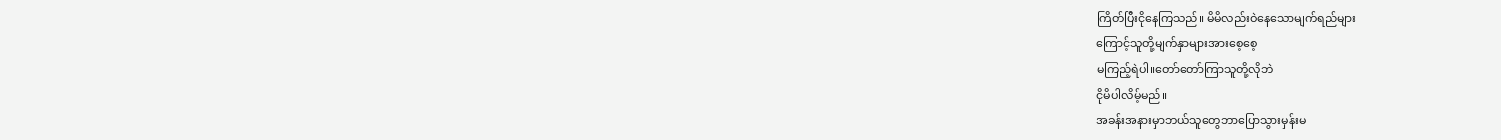ကြိတ်ပြီးငိုနေကြသည်။ မိမိလည်းဝဲနေသောမျက်ရည်များ
ကြောင့်သူတို့မျက်နှာများအားစေ့စေ့
မကြည့်ရဲပါ။တော်တော်ကြာသူတို့လိုဘဲ
ငိုမိပါလိမ့်မည်။
အခန်းအနားမှာဘယ်သူတွေဘာပြောသွားမှန်းမ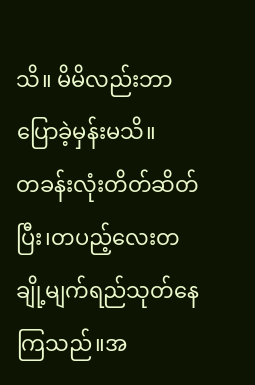သိ။ မိမိလည်းဘာပြောခဲ့မှန်းမသိ။
တခန်းလုံးတိတ်ဆိတ်ပြီး၊တပည့်လေးတချို့မျက်ရည်သုတ်နေကြသည်။အ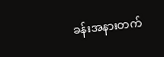ခန်းအနားတက်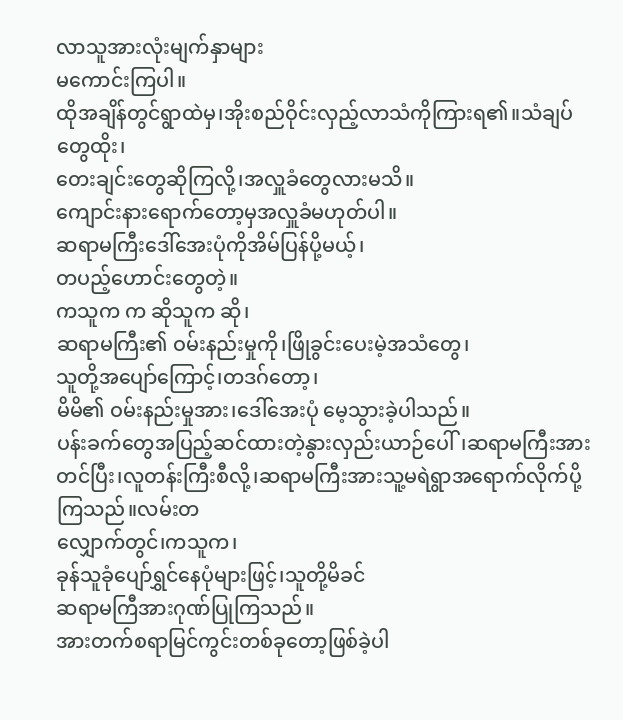လာသူအားလုံးမျက်နှာများ
မကောင်းကြပါ။
ထိုအချိန်တွင်ရွာထဲမှ၊အိုးစည်ဝိုင်းလှည့်လာသံကိုကြားရ၏။သံချပ်တွေထိုး၊
တေးချင်းတွေဆိုကြလို့၊အလှူခံတွေလားမသိ။
ကျောင်းနားရောက်တော့မှအလှူခံမဟုတ်ပါ။
ဆရာမကြီးဒေါ်အေးပုံကိုအိမ်ပြန်ပို့မယ့်၊
တပည့်ဟောင်းတွေတဲ့။
ကသူက က ဆိုသူက ဆို၊
ဆရာမကြီး၏ ဝမ်းနည်းမှုကို၊ဖြိုခွင်းပေးမဲ့အသံတွေ၊
သူတို့အပျော်ကြောင့်၊တဒဂ်တော့၊
မိမိ၏ ဝမ်းနည်းမှုအား၊ဒေါ်အေးပုံ မေ့သွားခဲ့ပါသည်။
ပန်းခက်တွေအပြည့်ဆင်ထားတဲ့နွားလှည်းယာဉ်ပေါ်၊ဆရာမကြီးအားတင်ပြီး၊လူတန်းကြီးစီလို့၊ဆရာမကြီးအားသူ့မရဲရွာအရောက်လိုက်ပို့ကြသည်။လမ်းတ
လျှောက်တွင်၊ကသူက၊
ခုန်သူခုံပျော်ရွှင်နေပုံများဖြင့်၊သူတို့မိခင်
ဆရာမကြီအားဂုဏ်ပြုကြသည်။
အားတက်စရာမြင်ကွင်းတစ်ခုတော့ဖြစ်ခဲ့ပါ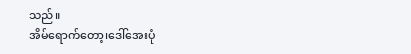သည်။
အိမ်ရောက်တော့၊ဒေါ်အေးပုံ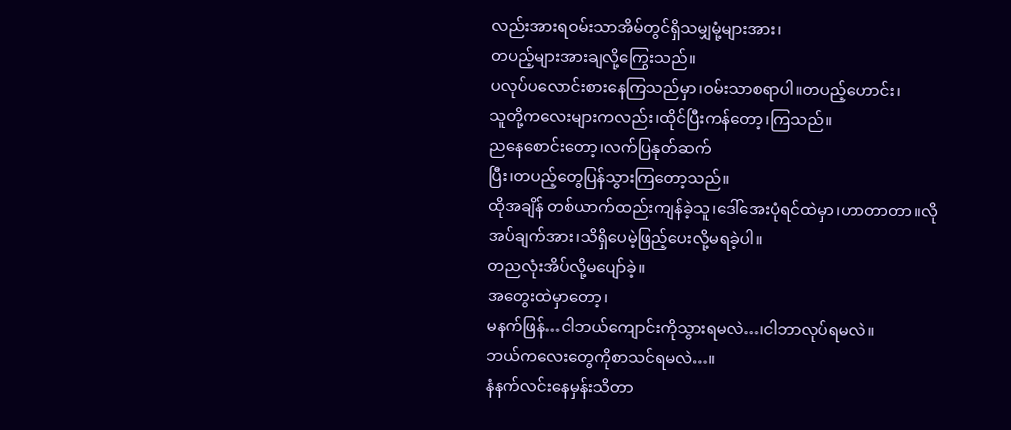လည်းအားရဝမ်းသာအိမ်တွင်ရှိသမျှမုံ့များအား၊
တပည့်များအားချလို့ကြွေးသည်။
ပလုပ်ပလောင်းစားနေကြသည်မှာ၊ဝမ်းသာစရာပါ။တပည့်ဟောင်း၊
သူတို့ကလေးများကလည်း၊ထိုင်ပြီးကန်တော့၊ကြသည်။
ညနေစောင်းတော့၊လက်ပြနုတ်ဆက်
ပြီး၊တပည့်တွေပြန်သွားကြတော့သည်။
ထိုအချိန် တစ်ယာက်ထည်းကျန်ခဲ့သူ၊ဒေါ်အေးပုံရင်ထဲမှာ၊ဟာတာတာ။လိုအပ်ချက်အား၊သိရှိပေမဲ့ဖြည့်ပေးလို့မရခဲ့ပါ။
တညလုံးအိပ်လို့မပျော်ခဲ့။
အတွေးထဲမှာတော့၊
မနက်ဖြန်…ငါဘယ်ကျောင်းကိုသွားရမလဲ…၊ငါဘာလုပ်ရမလဲ။
ဘယ်ကလေးတွေကိုစာသင်ရမလဲ…။
နံနက်လင်းနေမှန်းသိတာ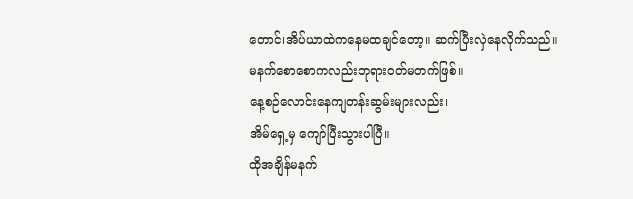တောင်၊အိပ်ယာထဲကနေမထချင်တော့။ ဆက်ပြီးလှဲနေလိုက်သည်။
မနက်စောစောကလည်းဘုရားဝတ်မတက်ဖြစ်။
နေ့စဉ်လောင်းနေကျတန်းဆွမ်းများလည်း၊
အိမ်ရှေ့မှ ကျော်ပြီးသွားပါပြီ။
ထိုအချိန်မနက်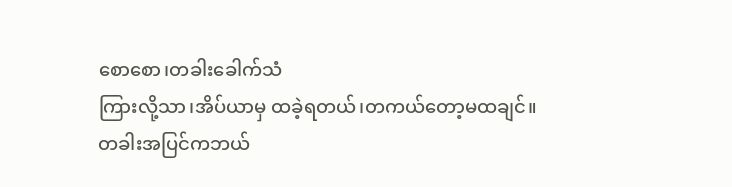စောစော၊တခါးခေါက်သံ
ကြားလို့သာ၊အိပ်ယာမှ ထခဲ့ရတယ်၊တကယ်တော့မထချင်။
တခါးအပြင်ကဘယ်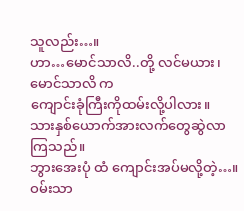သူလည်း…။
ဟာ…မောင်သာလိ..တို့ လင်မယား၊မောင်သာလိ က
ကျောင်းခုံကြီးကိုထမ်းလို့ပါလား။
သားနှစ်ယောက်အားလက်တွေဆွဲလာ
ကြသည်။
ဘွားအေးပုံ ထံ ကျောင်းအပ်မလို့တဲ့…။
ဝမ်းသာ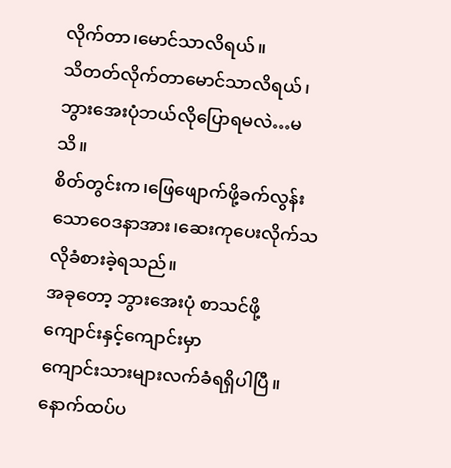လိုက်တာ၊မောင်သာလိရယ်။
သိတတ်လိုက်တာမောင်သာလိရယ်၊
ဘွားအေးပုံဘယ်လိုပြောရမလဲ…မသိ။
စိတ်တွင်းက၊ဖြေဖျောက်ဖို့ခက်လွန်း
သောဝေဒနာအား၊ဆေးကုပေးလိုက်သလိုခံစားခဲ့ရသည်။
အခုတော့ ဘွားအေးပုံ စာသင်ဖို့ကျောင်းနှင့်ကျောင်းမှာ
ကျောင်းသားများလက်ခံရရှိပါပြီ။
နောက်ထပ်ပ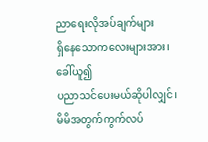ညာရေးလိုအပ်ချက်များ
ရှိနေသောကလေးများအား၊ခေါ်ယူ၍
ပညာသင်ပေးမယ်ဆိုပါလျှင်၊
မိမိအတွက်ကွက်လပ်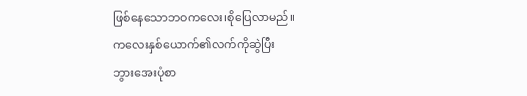ဖြစ်နေသောဘဝကလေး၊စိုပြေလာမည်။
ကလေးနှစ်ယောက်၏လက်ကိုဆွဲပြီး
ဘွားအေးပုံစာ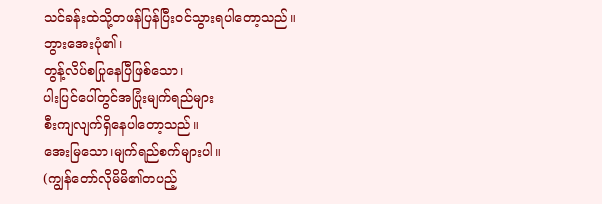သင်ခန်းထဲသို့တဖန်ပြန်ပြီးဝင်သွားရပါတော့သည်။
ဘွားအေးပုံ၏၊
တွန့်လိပ်စပြုနေပြီဖြစ်သော၊
ပါးပြင်ပေါ်တွင်အပြုံးမျက်ရည်များ
စီးကျလျက်ရှိနေပါတော့သည်။
အေးမြသော၊မျက်ရည်စက်များပါ။
(ကျွန်တော်လိုမိမိ၏တပည့်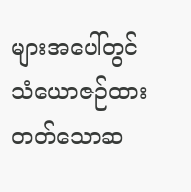များအပေါ်တွင်
သံယောဇဉ်ထားတတ်သောဆ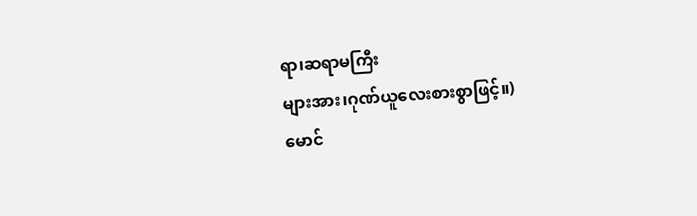ရာ၊ဆရာမကြီး
များအား၊ဂုဏ်ယူလေးစားစွာဖြင့်။)
မောင်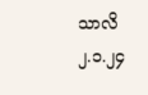သာလိ
၂.၁.၂၄